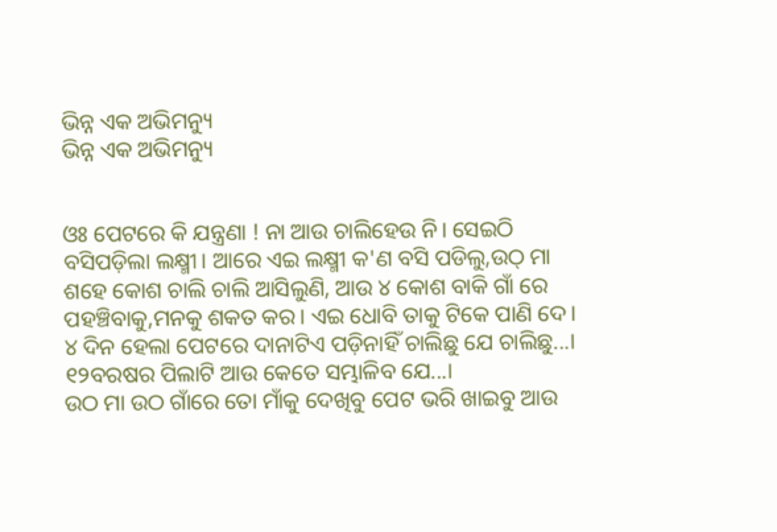ଭିନ୍ନ ଏକ ଅଭିମନ୍ୟୁ
ଭିନ୍ନ ଏକ ଅଭିମନ୍ୟୁ


ଓଃ ପେଟରେ କି ଯନ୍ତ୍ରଣା ! ନା ଆଉ ଚାଲିହେଉ ନି। ସେଇଠି ବସିପଡ଼ିଲା ଲକ୍ଷ୍ମୀ। ଆରେ ଏଇ ଲକ୍ଷ୍ମୀ କ'ଣ ବସି ପଡିଲୁ,ଉଠ୍ ମା ଶହେ କୋଶ ଚାଲି ଚାଲି ଆସିଲୁଣି, ଆଉ ୪ କୋଶ ବାକି ଗାଁ ରେ ପହଞ୍ଚିବାକୁ,ମନକୁ ଶକତ କର। ଏଇ ଧୋବି ତାକୁ ଟିକେ ପାଣି ଦେ। ୪ ଦିନ ହେଲା ପେଟରେ ଦାନାଟିଏ ପଡ଼ିନାହିଁ ଚାଲିଛୁ ଯେ ଚାଲିଛୁ...। ୧୨ବରଷର ପିଲାଟି ଆଉ କେତେ ସମ୍ଭାଳିବ ଯେ...।
ଉଠ ମା ଉଠ ଗାଁରେ ତୋ ମାଁକୁ ଦେଖିବୁ ପେଟ ଭରି ଖାଇବୁ ଆଉ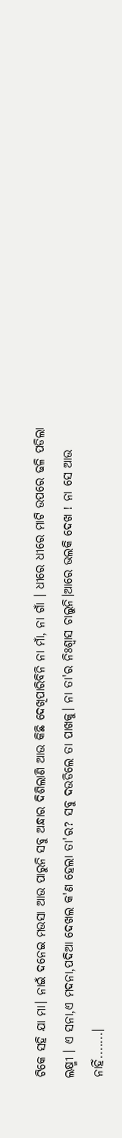ଟିକେ ସହି ଯା ମା। ନାଇଁ ଦନେଇ ମଉସା ଆଉ ପାରୁନି ସବୁ ଅନ୍ଧାର ଦିଶିଲାଣି ଆଉ କିଛି ଦେଖିପାରିବିନି ନା ମାଁ, ନା ଗାଁ । ଧୀରେ ଧୀରେ ମାଟି ଉପରେ ଢଳି ପଡିଲା ଲକ୍ଷ୍ମୀ । ଏ ସନା,ଏ ମଦନା,ପଦିଆ ଦେଖଲ କ'ଣ ହେଲା ତା'ର? ସବୁ ଦଉଡିଲେ ତା ପାଖକୁ। ନା ତା'ର ନିଃଶ୍ୱାସ ଚାଲୁନି।ଆରେ ଭଲକି ଦେଖ ! ନା ସେ ଆଉ ନାହିଁ.......।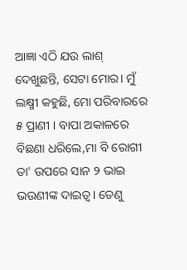ଆଜ୍ଞା ଏଠି ଯଉ ଲାଶ୍ ଦେଖୁଛନ୍ତି, ସେଟା ମୋର। ମୁଁ ଲକ୍ଷ୍ମୀ କହୁଛି, ମୋ ପରିବାରରେ ୫ ପ୍ରାଣୀ । ବାପା ଅକାଳରେ ବିଛଣା ଧରିଲେ,ମା ବି ରୋଗୀ ତା' ଉପରେ ସାନ ୨ ଭାଇ ଭଉଣୀଙ୍କ ଦାଇତ୍ୱ। ତେଣୁ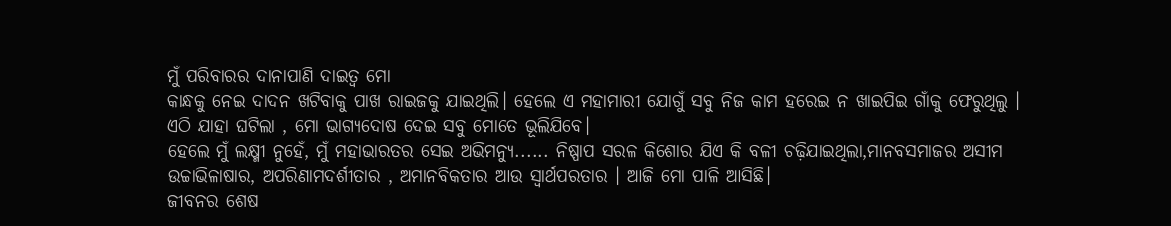ମୁଁ ପରିବାରର ଦାନାପାଣି ଦାଇତ୍ୱ ମୋ
କାନ୍ଧକୁ ନେଇ ଦାଦନ ଖଟିବାକୁ ପାଖ ରାଇଜକୁ ଯାଇଥିଲି। ହେଲେ ଏ ମହାମାରୀ ଯୋଗୁଁ ସବୁ ନିଜ କାମ ହରେଇ ନ ଖାଇପିଇ ଗାଁକୁ ଫେରୁଥିଲୁ । ଏଠି ଯାହା ଘଟିଲା , ମୋ ଭାଗ୍ୟଦୋଷ ଦେଇ ସବୁ ମୋତେ ଭୂଲିଯିବେ।
ହେଲେ ମୁଁ ଲକ୍ଷ୍ମୀ ନୁହେଁ, ମୁଁ ମହାଭାରତର ସେଇ ଅଭିମନ୍ୟୁ...... ନିଷ୍ପାପ ସରଳ କିଶୋର ଯିଏ କି ବଳୀ ଚଢ଼ିଯାଇଥିଲା,ମାନବସମାଜର ଅସୀମ ଉଚ୍ଚାଭିଳାଷାର, ଅପରିଣାମଦର୍ଶୀତାର , ଅମାନବିକତାର ଆଉ ସ୍ୱାର୍ଥପରତାର । ଆଜି ମୋ ପାଳି ଆସିଛି।
ଜୀବନର ଶେଷ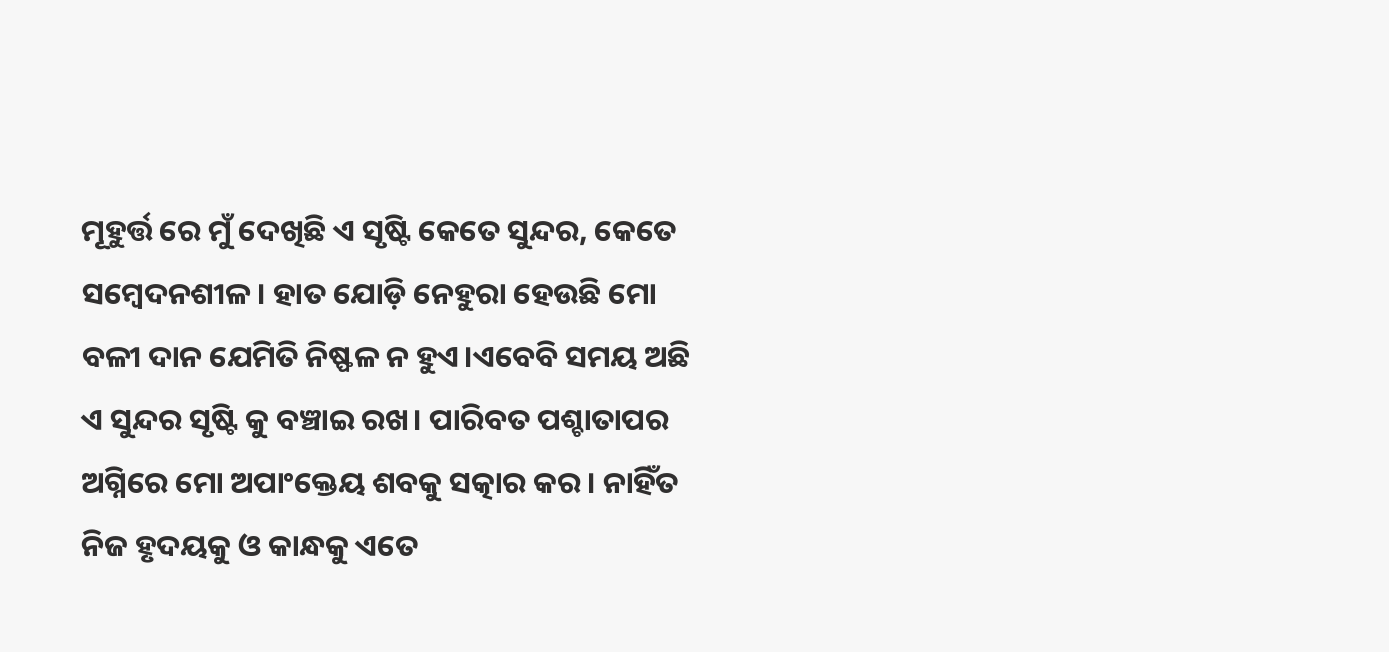ମୂହୁର୍ତ୍ତ ରେ ମୁଁ ଦେଖିଛି ଏ ସୃଷ୍ଟି କେତେ ସୁନ୍ଦର, କେତେ ସମ୍ବେଦନଶୀଳ। ହାତ ଯୋଡ଼ି ନେହୁରା ହେଉଛି ମୋ ବଳୀ ଦାନ ଯେମିତି ନିଷ୍ଫଳ ନ ହୁଏ।ଏବେବି ସମୟ ଅଛି ଏ ସୁନ୍ଦର ସୃଷ୍ଟି କୁ ବଞ୍ଚାଇ ରଖ। ପାରିବତ ପଶ୍ଚାତାପର ଅଗ୍ନିରେ ମୋ ଅପାଂକ୍ତେୟ ଶବକୁ ସତ୍କାର କର। ନାହିଁତ ନିଜ ହୃଦୟକୁ ଓ କାନ୍ଧକୁ ଏତେ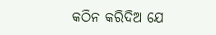କଠିନ କରିଦିଅ ଯେ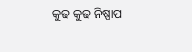କୁଢ କୁଢ ନିଷ୍ପାପ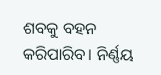ଶବକୁ ବହନ କରିପାରିବ। ନିର୍ଣ୍ଣୟ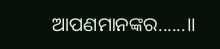ଆପଣମାନଙ୍କର......।।